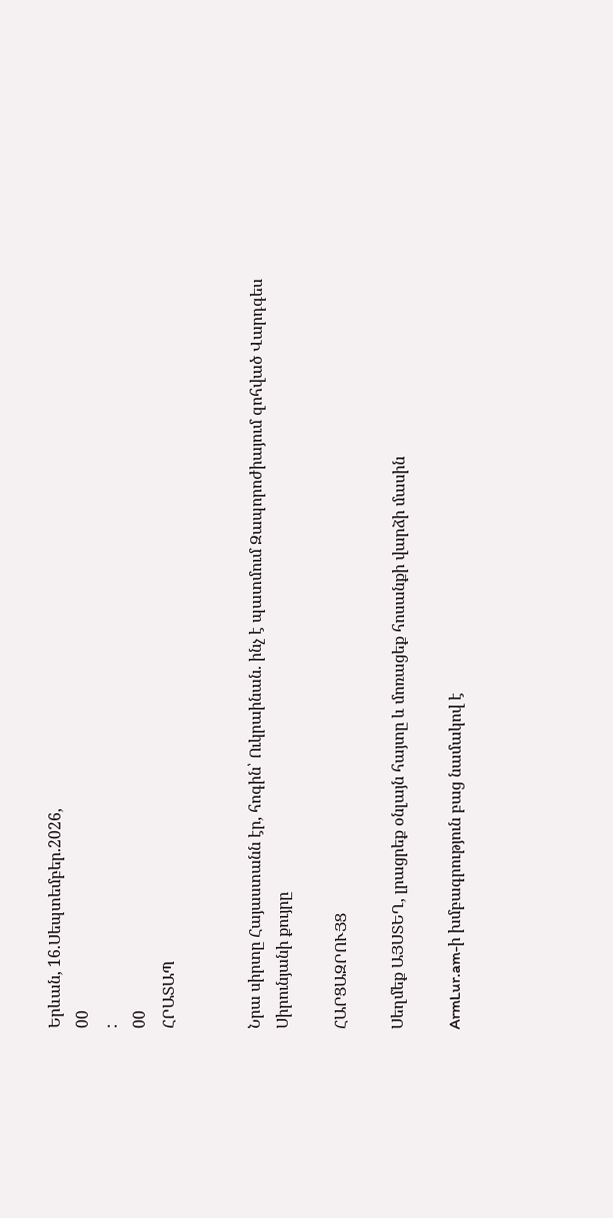Երևան, 16.Սեպտեմբեր.2026,
00
:
00
ՀՐԱՏԱՊ


Նրա սիրտը Հայաստանն էր, հոգին՝ Ուկրաինան. ինչ է պատմում Զապորոժիայում զոհված Վարդգես Սիրունյանի քույրը

ՀԱՐՑԱԶՐՈՒՅՑ

Սեղմեք ԱՅՍՏԵՂ, լրացրեք օնլայն հայտը և մոռացեք հոսանքի վարձի մասին

ArmLur.am-ի խմբագրություն բաց նամակով է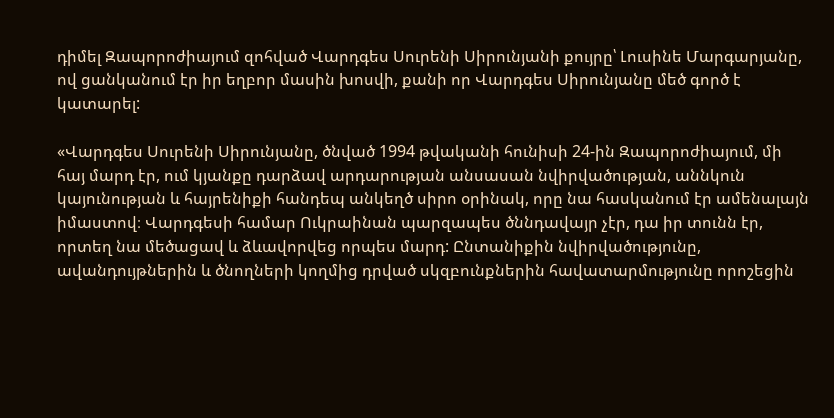դիմել Զապորոժիայում զոհված Վարդգես Սուրենի Սիրունյանի քույրը՝ Լուսինե Մարգարյանը, ով ցանկանում էր իր եղբոր մասին խոսվի, քանի որ Վարդգես Սիրունյանը մեծ գործ է կատարել:

«Վարդգես Սուրենի Սիրունյանը, ծնված 1994 թվականի հունիսի 24-ին Զապորոժիայում, մի հայ մարդ էր, ում կյանքը դարձավ արդարության անսասան նվիրվածության, աննկուն կայունության և հայրենիքի հանդեպ անկեղծ սիրո օրինակ, որը նա հասկանում էր ամենալայն իմաստով։ Վարդգեսի համար Ուկրաինան պարզապես ծննդավայր չէր, դա իր տունն էր, որտեղ նա մեծացավ և ձևավորվեց որպես մարդ: Ընտանիքին նվիրվածությունը, ավանդույթներին և ծնողների կողմից դրված սկզբունքներին հավատարմությունը որոշեցին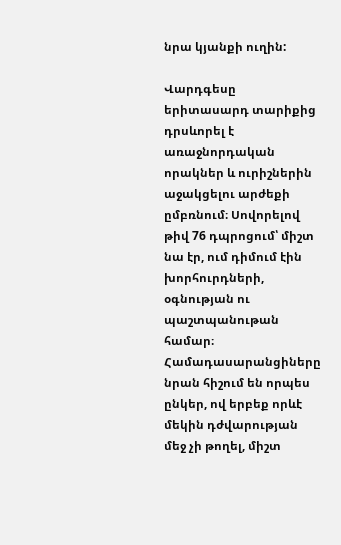նրա կյանքի ուղին:

Վարդգեսը երիտասարդ տարիքից դրսևորել է առաջնորդական որակներ և ուրիշներին աջակցելու արժեքի ըմբռնում։ Սովորելով թիվ 76 դպրոցում՝ միշտ նա էր, ում դիմում էին խորհուրդների, օգնության ու պաշտպանութան համար։ Համադասարանցիները նրան հիշում են որպես ընկեր, ով երբեք որևէ մեկին դժվարության մեջ չի թողել, միշտ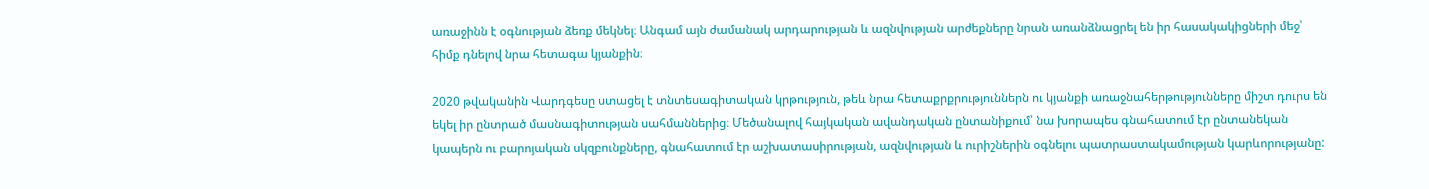առաջինն է օգնության ձեռք մեկնել։ Անգամ այն ժամանակ արդարության և ազնվության արժեքները նրան առանձնացրել են իր հասակակիցների մեջ՝ հիմք դնելով նրա հետագա կյանքին։

2020 թվականին Վարդգեսը ստացել է տնտեսագիտական կրթություն, թեև նրա հետաքրքրություններն ու կյանքի առաջնահերթությունները միշտ դուրս են եկել իր ընտրած մասնագիտության սահմաններից։ Մեծանալով հայկական ավանդական ընտանիքում՝ նա խորապես գնահատում էր ընտանեկան կապերն ու բարոյական սկզբունքները, գնահատում էր աշխատասիրության, ազնվության և ուրիշներին օգնելու պատրաստակամության կարևորությանը: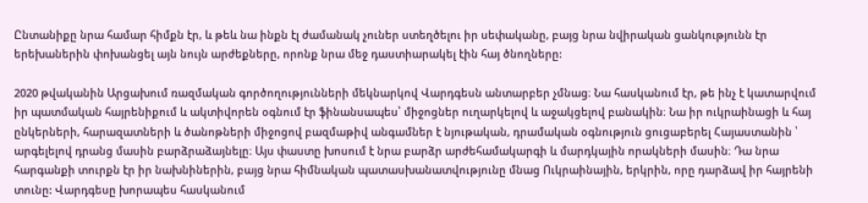Ընտանիքը նրա համար հիմքն էր, և թեև նա ինքն էլ ժամանակ չուներ ստեղծելու իր սեփականը, բայց նրա նվիրական ցանկությունն էր երեխաներին փոխանցել այն նույն արժեքները, որոնք նրա մեջ դաստիարակել էին հայ ծնողները:

2020 թվականին Արցախում ռազմական գործողությունների մեկնարկով Վարդգեսն անտարբեր չմնաց։ Նա հասկանում էր, թե ինչ է կատարվում իր պատմական հայրենիքում և ակտիվորեն օգնում էր ֆինանսապես՝ միջոցներ ուղարկելով և աջակցելով բանակին։ Նա իր ուկրաինացի և հայ ընկերների, հարազատների և ծանոթների միջոցով բազմաթիվ անգամներ է նյութական, դրամական օգնություն ցուցաբերել Հայաստանին ՝ արգելելով դրանց մասին բարձրաձայնելը։ Այս փաստը խոսում է նրա բարձր արժեհամակարգի և մարդկային որակների մասին։ Դա նրա հարգանքի տուրքն էր իր նախնիներին, բայց նրա հիմնական պատասխանատվությունը մնաց Ուկրաինային, երկրին, որը դարձավ իր հայրենի տունը: Վարդգեսը խորապես հասկանում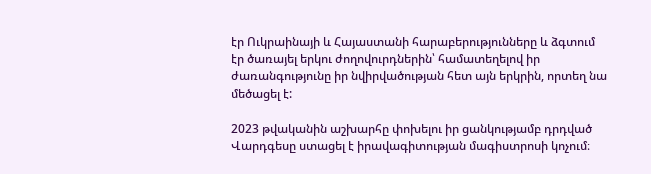էր Ուկրաինայի և Հայաստանի հարաբերությունները և ձգտում էր ծառայել երկու ժողովուրդներին՝ համատեղելով իր ժառանգությունը իր նվիրվածության հետ այն երկրին, որտեղ նա մեծացել է:

2023 թվականին աշխարհը փոխելու իր ցանկությամբ դրդված Վարդգեսը ստացել է իրավագիտության մագիստրոսի կոչում։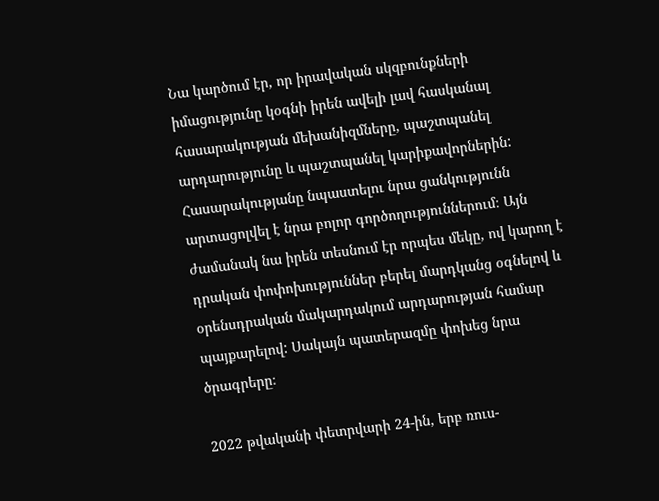Նա կարծում էր, որ իրավական սկզբունքների իմացությունը կօգնի իրեն ավելի լավ հասկանալ հասարակության մեխանիզմները, պաշտպանել արդարությունը և պաշտպանել կարիքավորներին: Հասարակությանը նպաստելու նրա ցանկությունն արտացոլվել է նրա բոլոր գործողություններում։ Այն ժամանակ նա իրեն տեսնում էր որպես մեկը, ով կարող է դրական փոփոխություններ բերել մարդկանց օգնելով և օրենսդրական մակարդակում արդարության համար պայքարելով: Սակայն պատերազմը փոխեց նրա ծրագրերը։

2022 թվականի փետրվարի 24-ին, երբ ռուս-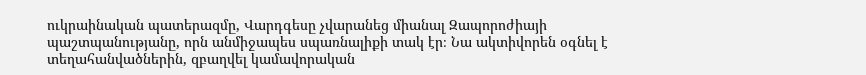ուկրաինական պատերազմը, Վարդգեսը չվարանեց միանալ Զապորոժիայի պաշտպանությանը, որն անմիջապես սպառնալիքի տակ էր։ Նա ակտիվորեն օգնել է տեղահանվածներին, զբաղվել կամավորական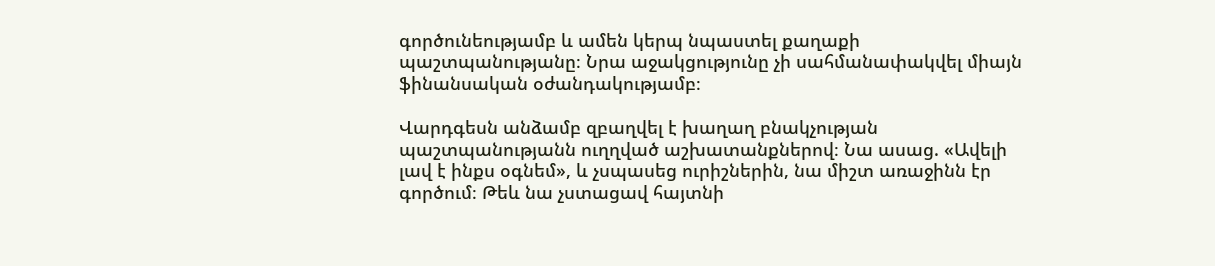գործունեությամբ և ամեն կերպ նպաստել քաղաքի պաշտպանությանը։ Նրա աջակցությունը չի սահմանափակվել միայն ֆինանսական օժանդակությամբ։

Վարդգեսն անձամբ զբաղվել է խաղաղ բնակչության պաշտպանությանն ուղղված աշխատանքներով։ Նա ասաց. «Ավելի լավ է ինքս օգնեմ», և չսպասեց ուրիշներին, նա միշտ առաջինն էր գործում։ Թեև նա չստացավ հայտնի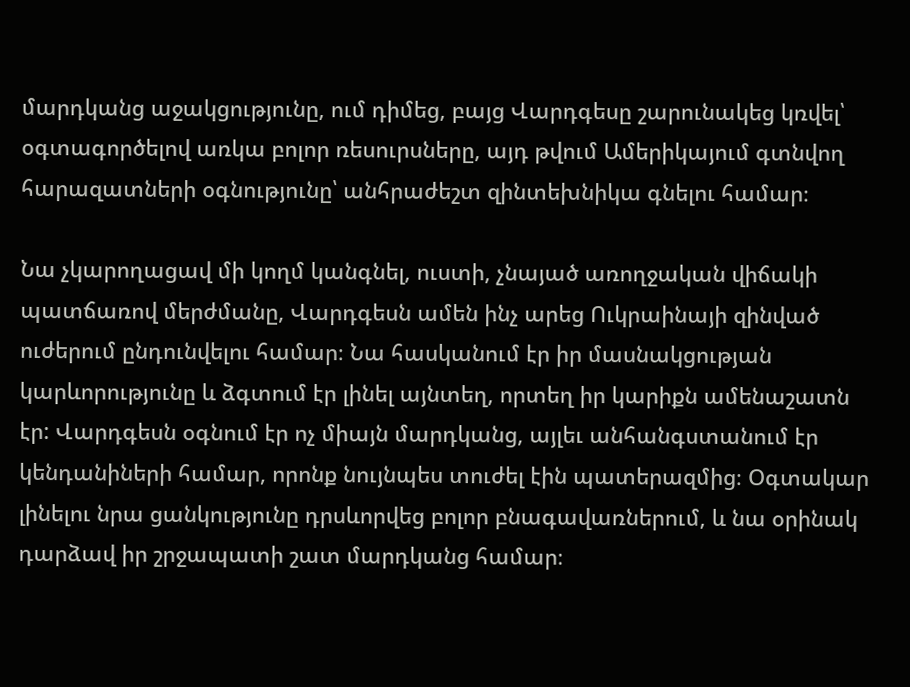մարդկանց աջակցությունը, ում դիմեց, բայց Վարդգեսը շարունակեց կռվել՝ օգտագործելով առկա բոլոր ռեսուրսները, այդ թվում Ամերիկայում գտնվող հարազատների օգնությունը՝ անհրաժեշտ զինտեխնիկա գնելու համար։

Նա չկարողացավ մի կողմ կանգնել, ուստի, չնայած առողջական վիճակի պատճառով մերժմանը, Վարդգեսն ամեն ինչ արեց Ուկրաինայի զինված ուժերում ընդունվելու համար։ Նա հասկանում էր իր մասնակցության կարևորությունը և ձգտում էր լինել այնտեղ, որտեղ իր կարիքն ամենաշատն էր: Վարդգեսն օգնում էր ոչ միայն մարդկանց, այլեւ անհանգստանում էր կենդանիների համար, որոնք նույնպես տուժել էին պատերազմից։ Օգտակար լինելու նրա ցանկությունը դրսևորվեց բոլոր բնագավառներում, և նա օրինակ դարձավ իր շրջապատի շատ մարդկանց համար։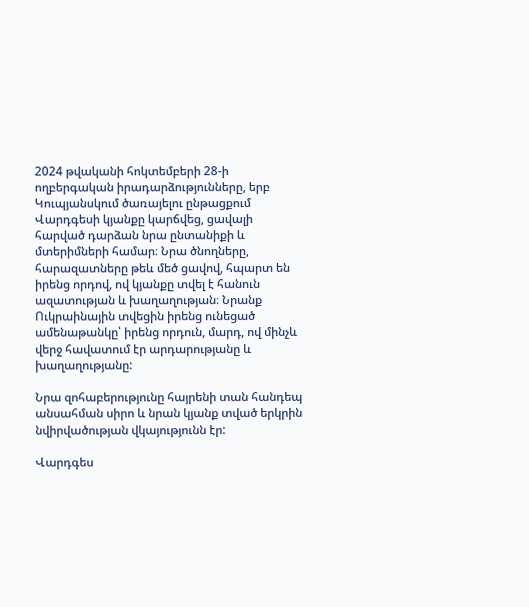2024 թվականի հոկտեմբերի 28-ի ողբերգական իրադարձությունները, երբ Կուպյանսկում ծառայելու ընթացքում Վարդգեսի կյանքը կարճվեց, ցավալի հարված դարձան նրա ընտանիքի և մտերիմների համար։ Նրա ծնողները, հարազատները թեև մեծ ցավով, հպարտ են իրենց որդով, ով կյանքը տվել է հանուն ազատության և խաղաղության։ Նրանք Ուկրաինային տվեցին իրենց ունեցած ամենաթանկը՝ իրենց որդուն, մարդ, ով մինչև վերջ հավատում էր արդարությանը և խաղաղությանը:

Նրա զոհաբերությունը հայրենի տան հանդեպ անսահման սիրո և նրան կյանք տված երկրին նվիրվածության վկայությունն էր:

Վարդգես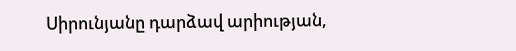Սիրունյանը դարձավ արիության,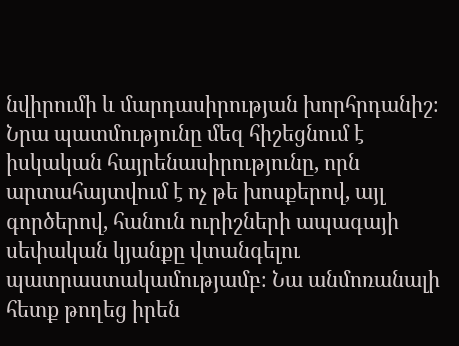նվիրումի և մարդասիրության խորհրդանիշ։ Նրա պատմությունը մեզ հիշեցնում է իսկական հայրենասիրությունը, որն արտահայտվում է ոչ թե խոսքերով, այլ գործերով, հանուն ուրիշների ապագայի սեփական կյանքը վտանգելու պատրաստակամությամբ։ Նա անմոռանալի հետք թողեց իրեն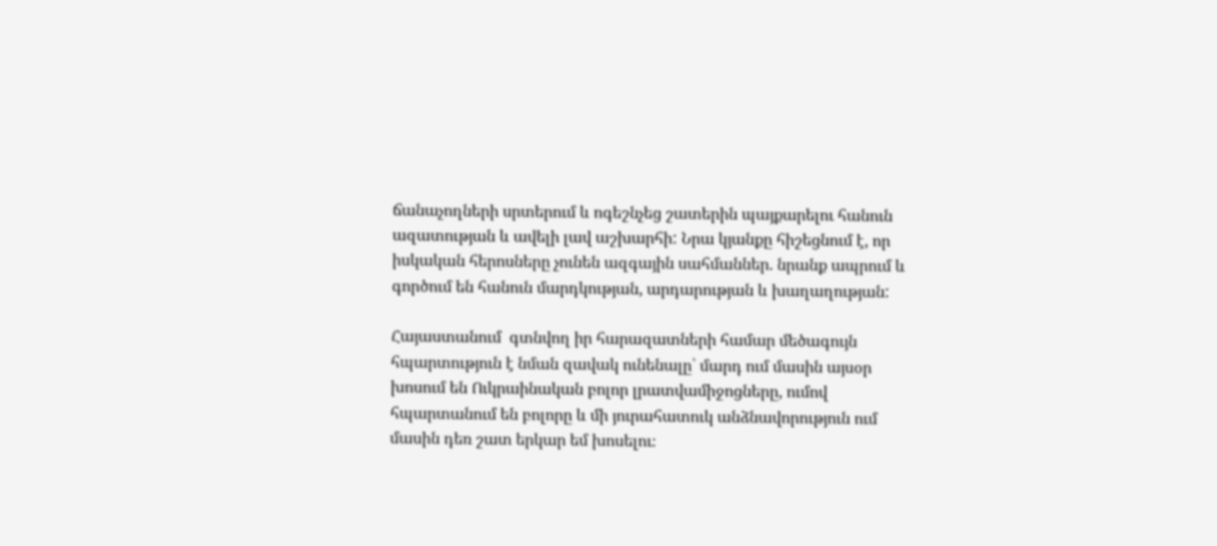ճանաչողների սրտերում և ոգեշնչեց շատերին պայքարելու հանուն ազատության և ավելի լավ աշխարհի: Նրա կյանքը հիշեցնում է, որ իսկական հերոսները չունեն ազգային սահմաններ. նրանք ապրում և գործում են հանուն մարդկության, արդարության և խաղաղության:

Հայաստանում  գտնվող իր հարազատների համար մեծագույն հպարտություն է նման զավակ ունենալը՝ մարդ ում մասին այսօր խոսում են Ուկրաինական բոլոր լրատվամիջոցները, ումով հպարտանում են բոլորը և մի յուրահատուկ անձնավորություն ում մասին դեռ շատ երկար եմ խոսելու։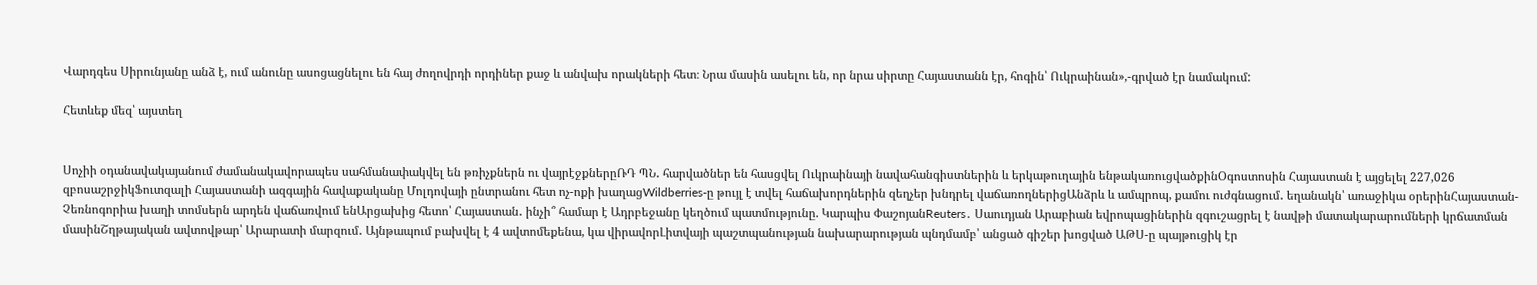Վարդգես Սիրունյանը անձ է, ում անունը ասոցացնելու են հայ ժողովրդի որդիներ քաջ և անվախ որակների հետ։ Նրա մասին ասելու են, որ նրա սիրտը Հայաստանն էր, հոգին՝ Ուկրաինան»,-գրված էր նամակում:

Հետևեք մեզ՝ այստեղ


Սոչիի օդանավակայանում ժամանակավորապես սահմանափակվել են թռիչքներն ու վայրէջքներըՌԴ ՊՆ․ հարվածներ են հասցվել Ուկրաինայի նավահանգիստներին և երկաթուղային ենթակառուցվածքինՕգոստոսին Հայաստան է այցելել 227,026 զբոսաշրջիկՖուտզալի Հայաստանի ազգային հավաքականը Մոլդովայի ընտրանու հետ ոչ-ոքի խաղացWildberries-ը թույլ է տվել հաճախորդներին զեղչեր խնդրել վաճառողներիցԱնձրև և ամպրոպ, քամու ուժգնացում․ եղանակն՝ առաջիկա օրերինՀայաստան-Չեռնոգորիա խաղի տոմսերն արդեն վաճառվում ենԱրցախից հետո՝ Հայաստան․ ինչի՞ համար է Ադրբեջանը կեղծում պատմությունը. Կարպիս ՓաշոյանReuters․ Սաուդյան Արաբիան եվրոպացիներին զգուշացրել է նավթի մատակարարումների կրճատման մասինՇղթայական ավտովթար՝ Արարատի մարզում․ Այնթապում բախվել է 4 ավտոմեքենա, կա վիրավորԼիտվայի պաշտպանության նախարարության պնդմամբ՝ անցած գիշեր խոցված ԱԹՍ-ը պայթուցիկ էր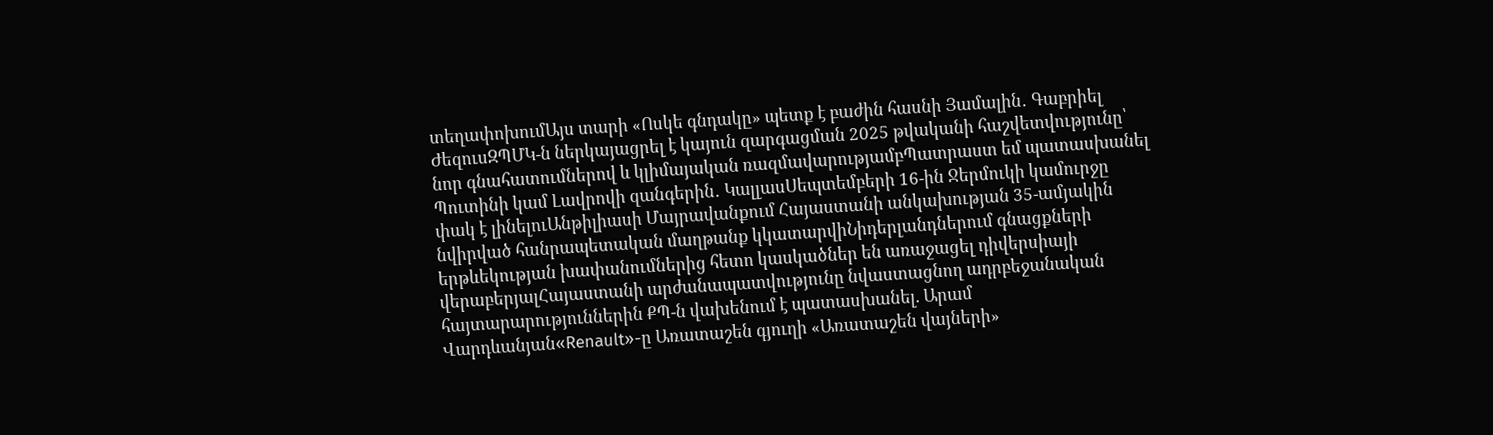տեղափոխումԱյս տարի «Ոսկե գնդակը» պետք է բաժին հասնի Յամալին․ Գաբրիել ԺեզուսԶՊՄԿ-ն ներկայացրել է կայուն զարգացման 2025 թվականի հաշվետվությունը՝ նոր գնահատումներով և կլիմայական ռազմավարությամբՊատրաստ եմ պատասխանել Պուտինի կամ Լավրովի զանգերին․ ԿալլասՍեպտեմբերի 16-ին Ջերմուկի կամուրջը փակ է լինելուԱնթիլիասի Մայրավանքում Հայաստանի անկախության 35-ամյակին նվիրված հանրապետական մաղթանք կկատարվիՆիդերլանդներում գնացքների երթևեկության խափանումներից հետո կասկածներ են առաջացել դիվերսիայի վերաբերյալՀայաստանի արժանապատվությունը նվաստացնող ադրբեջանական հայտարարություններին ՔՊ-ն վախենում է պատասխանել. Արամ Վարդևանյան«Renault»-ը Առատաշեն գյուղի «Առատաշեն վայների»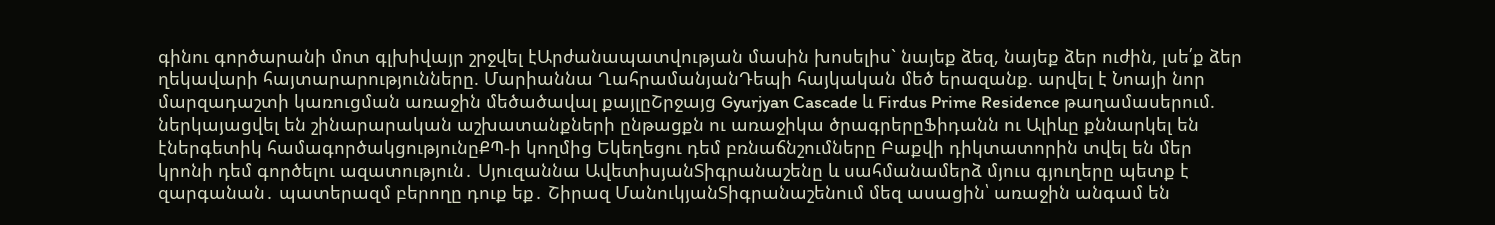գինու գործարանի մոտ գլխիվայր շրջվել էԱրժանապատվության մասին խոսելիս` նայեք ձեզ, նայեք ձեր ուժին, լսե՛ք ձեր ղեկավարի հայտարարությունները. Մարիաննա ՂահրամանյանԴեպի հայկական մեծ երազանք. արվել է Նոայի նոր մարզադաշտի կառուցման առաջին մեծածավալ քայլըՇրջայց Gyurjyan Cascade և Firdus Prime Residence թաղամասերում. ներկայացվել են շինարարական աշխատանքների ընթացքն ու առաջիկա ծրագրերըՖիդանն ու Ալիևը քննարկել են էներգետիկ համագործակցությունըՔՊ-ի կողմից Եկեղեցու դեմ բռնաճնշումները Բաքվի դիկտատորին տվել են մեր կրոնի դեմ գործելու ազատություն․ Սյուզաննա ԱվետիսյանՏիգրանաշենը և սահմանամերձ մյուս գյուղերը պետք է զարգանան․ պատերազմ բերողը դուք եք․ Շիրազ ՄանուկյանՏիգրանաշենում մեզ ասացին՝ առաջին անգամ են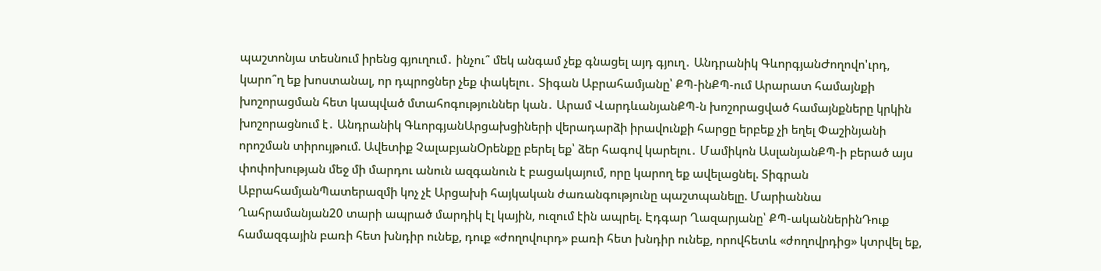պաշտոնյա տեսնում իրենց գյուղում․ ինչու՞ մեկ անգամ չեք գնացել այդ գյուղ․ Անդրանիկ ԳևորգյանԺողովո'ւրդ, կարո՞ղ եք խոստանալ, որ դպրոցներ չեք փակելու․ Տիգան Աբրահամյանը՝ ՔՊ-ինՔՊ-ում Արարատ համայնքի խոշորացման հետ կապված մտահոգություններ կան․ Արամ ՎարդևանյանՔՊ-ն խոշորացված համայնքները կրկին խոշորացնում է․ Անդրանիկ ԳևորգյանԱրցախցիների վերադարձի իրավունքի հարցը երբեք չի եղել Փաշինյանի որոշման տիրույթում. Ավետիք ՉալաբյանՕրենքը բերել եք՝ ձեր հագով կարելու․ Մամիկոն ԱսլանյանՔՊ-ի բերած այս փոփոխության մեջ մի մարդու անուն ազգանուն է բացակայում, որը կարող եք ավելացնել. Տիգրան ԱբրահամյանՊատերազմի կոչ չէ Արցախի հայկական ժառանգությունը պաշտպանելը. Մարիաննա Ղահրամանյան20 տարի ապրած մարդիկ էլ կային, ուզում էին ապրել. Էդգար Ղազարյանը՝ ՔՊ-ականներինԴուք համազգային բառի հետ խնդիր ունեք, դուք «ժողովուրդ» բառի հետ խնդիր ունեք, որովհետև «ժողովրդից» կտրվել եք,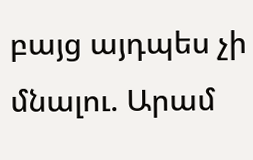բայց այդպես չի մնալու. Արամ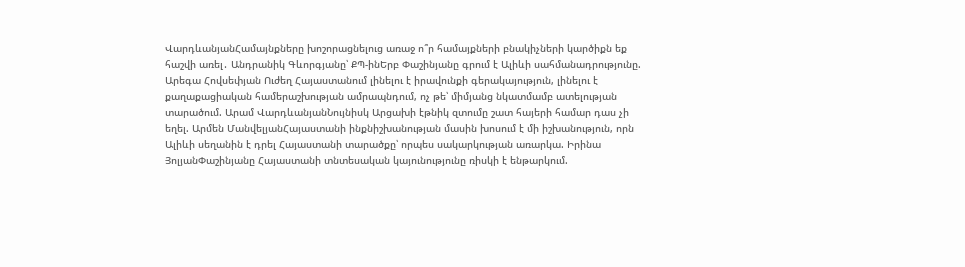ՎարդևանյանՀամայնքները խոշորացնելուց առաջ ո՞ր համայքների բնակիչների կարծիքն եք հաշվի առել․ Անդրանիկ Գևորգյանը՝ ՔՊ-ինԵրբ Փաշինյանը գրում է Ալիևի սահմանադրությունը. Արեգա Հովսեփյան Ուժեղ Հայաստանում լինելու է իրավունքի գերակայություն, լինելու է քաղաքացիական համերաշխության ամրապնդում, ոչ թե՝ միմյանց նկատմամբ ատելության տարածում. Արամ ՎարդևանյանՆույնիսկ Արցախի էթնիկ զտումը շատ հայերի համար դաս չի եղել. Արմեն ՄանվելյանՀայաստանի ինքնիշխանության մասին խոսում է մի իշխանություն, որն Ալիևի սեղանին է դրել Հայաստանի տարածքը՝ որպես սակարկության առարկա. Իրինա ՅոլյանՓաշինյանը Հայաստանի տնտեսական կայունությունը ռիսկի է ենթարկում.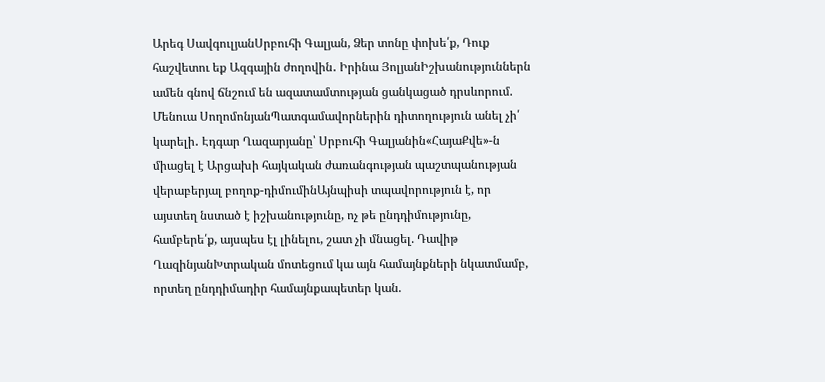Արեգ ՍավգուլյանՍրբուհի Գալյան, Ձեր տոնը փոխե՛ք, Դուք հաշվետու եք Ազգային ժողովին․ Իրինա ՅոլյանԻշխանություններն ամեն գնով ճնշում են ազատամտության ցանկացած դրսևորում. Մենուա ՍողոմոնյանՊատգամավորներին դիտողություն անել չի՛ կարելի․ Էդգար Ղազարյանը՝ Սրբուհի Գալյանին«ՀայաՔվե»-ն միացել է Արցախի հայկական ժառանգության պաշտպանության վերաբերյալ բողոք-դիմումինԱյնպիսի տպավորություն է, որ այստեղ նստած է իշխանությունը, ոչ թե ընդդիմությունը, համբերե՛ք, այսպես էլ լինելու, շատ չի մնացել. Դավիթ ՂազինյանԽտրական մոտեցում կա այն համայնքների նկատմամբ, որտեղ ընդդիմադիր համայնքապետեր կան.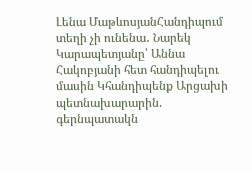Լենա ՄաթևոսյանՀանդիպում տեղի չի ունենա․ Նարեկ Կարապետյանը՝ Աննա Հակոբյանի հետ հանդիպելու մասին Կհանդիպենք Արցախի պետնախարարին. գերնպատակն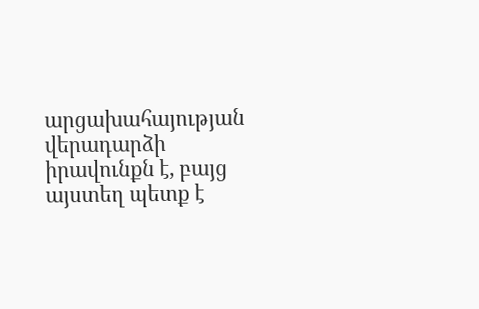արցախահայության վերադարձի իրավունքն է, բայց այստեղ պետք է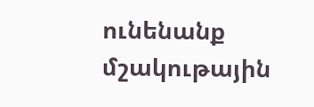ունենանք մշակութային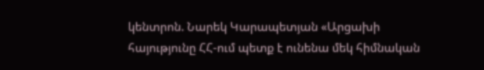կենտրոն. Նարեկ Կարապետյան «Արցախի հայությունը ՀՀ-ում պետք է ունենա մեկ հիմնական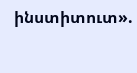ինստիտուտ».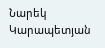Նարեկ Կարապետյան